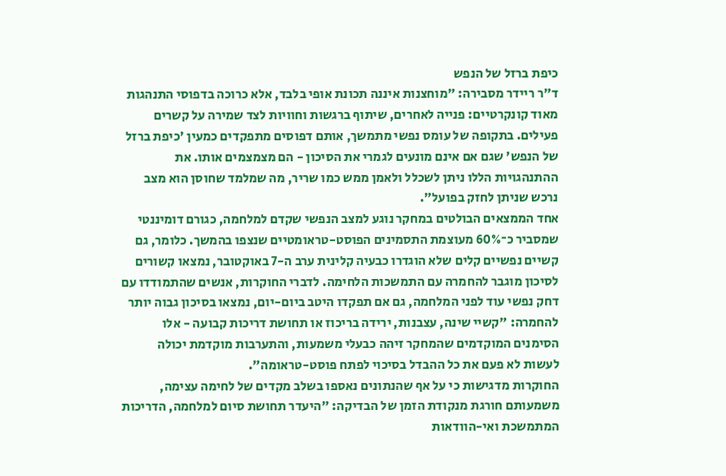כיפת ברזל של הנפש
ד"ר ריידר מסבירה: "מוחצנות איננה תכונת אופי בלבד, אלא כרוכה בדפוסי התנהגות מאוד קונקרטיים: פנייה לאחרים, שיתוף ברגשות וחוויות לצד שמירה על קשרים פעילים. בתקופה של עומס נפשי מתמשך, אותם דפוסים מתפקדים כמעין 'כיפת ברזל של הנפש' שגם אם אינם מונעים לגמרי את הסיכון - הם מצמצמים אותו. את ההתנהגויות הללו ניתן לשכלל ולאמן ממש כמו שריר, מה שמלמד שחוסן הוא מצב נרכש שניתן לחזק בפועל".
אחד הממצאים הבולטים במחקר נוגע למצב הנפשי שקדם למלחמה, כגורם דומיננטי שמסביר כ־60% מעוצמת התסמינים הפוסט-טראומטיים שנצפו בהמשך. כלומר, גם קשיים נפשיים קלים שלא הוגדרו כבעיה קלינית ערב ה-7 באוקטובר, נמצאו קשורים לסיכון מוגבר להחמרה עם התמשכות הלחימה. לדברי החוקרות, אנשים שהתמודדו עם דחק נפשי עוד לפני המלחמה, גם אם תפקדו היטב ביום-יום, נמצאו בסיכון גבוה יותר להחמרה: "קשיי שינה, עצבנות, ירידה בריכוז או תחושת דריכות קבועה - אלו הסימנים המוקדמים שהמחקר זיהה כבעלי משמעות, והתערבות מוקדמת יכולה לעשות לא פעם את כל ההבדל בסיכוי לפתח פוסט-טראומה".
החוקרות מדגישות כי על אף שהנתונים נאספו בשלב מקדים של לחימה עצימה, משמעותם חורגת מנקודת הזמן של הבדיקה: "היעדר תחושת סיום למלחמה, הדריכות המתמשכת ואי-הוודאות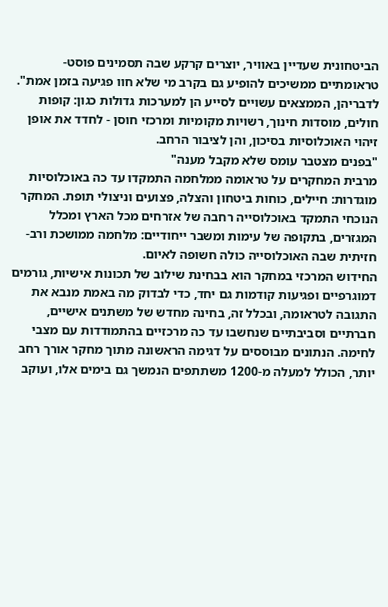הביטחונית שעדיין באוויר, יוצרים קרקע שבה תסמינים פוסט-טראומתיים ממשיכים להופיע גם בקרב מי שלא חוו פגיעה בזמן אמת". לדבריהן, הממצאים עשויים לסייע הן למערכות גדולות כגון: קופות חולים, מוסדות חינוך, רשויות מקומיות ומרכזי חוסן - לחדד את אופן זיהוי האוכלוסיות בסיכון, והן לציבור הרחב.
"בפנים מצטבר עומס שלא מקבל מענה"
מרבית המחקרים על טראומה ממלחמה התמקדו עד כה באוכלוסיות מוגדרות: חיילים, כוחות ביטחון והצלה, פצועים וניצולי תופת. המחקר הנוכחי התמקד באוכלוסייה רחבה של אזרחים מכל הארץ ומכלל המגזרים, בתקופה של עימות ומשבר ייחודיים: מלחמה ממושכת ורב-חזיתית שבה האוכלוסייה כולה חשופה לאיום.
החידוש המרכזי במחקר הוא בבחינת שילוב של תכונות אישיות, גורמים דמוגרפיים ופגיעות קודמות גם יחד, כדי לבדוק מה באמת מנבא את התגובה לטראומה, ובכלל זה, בחינה מחדש של משתנים אישיים, חברתיים וסביבתיים שנחשבו עד כה מרכזיים בהתמודדות עם מצבי לחימה. הנתונים מבוססים על דגימה הראשונה מתוך מחקר אורך רחב יותר, הכולל למעלה מ-1200 משתתפים הנמשך גם בימים אלו, ועוקב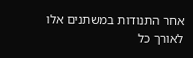אחר התנודות במשתנים אלו לאורך כל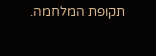תקופת המלחמה.